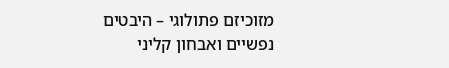מזוכיזם פתולוגי – היבטים נפשיים ואבחון קליני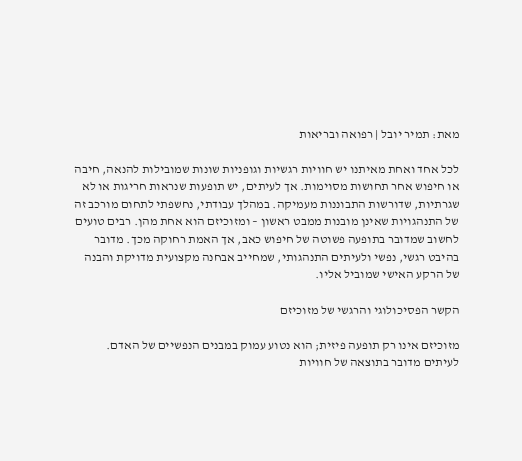מאת: תמיר יובל | רפואה ובריאות

לכל אחד ואחת מאיתנו יש חוויות רגשיות וגופניות שונות שמובילות להנאה, חיבה או חיפוש אחר תחושות מסוימות. אך לעיתים, יש תופעות שנראות חריגות או לא שגרתיות, שדורשות התבוננות מעמיקה. במהלך עבודתי, נחשפתי לתחום מורכב זה של התנהגויות שאינן מובנות ממבט ראשון – ומזוכיזם הוא אחת מהן. רבים טועים לחשוב שמדובר בתופעה פשוטה של חיפוש כאב, אך האמת רחוקה מכך. מדובר בהיבט רגשי, נפשי ולעיתים התנהגותי, שמחייב אבחנה מקצועית מדויקת והבנה של הרקע האישי שמוביל אליו.

הקשר הפסיכולוגי והרגשי של מזוכיזם

מזוכיזם אינו רק תופעה פיזית; הוא נטוע עמוק במבנים הנפשיים של האדם. לעיתים מדובר בתוצאה של חוויות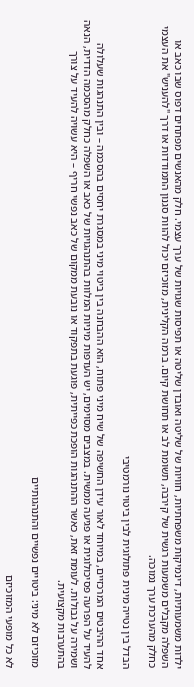ילדות משמעותיות, דינמיקות משפחתיות, חוויות של שליטה ואובדן שליטה או תפיסות שגויות של ערך עצמי. חלק מהאנשים מפתחים דפוס שבו כאב או השפלה מקבלים משמעות רגשית של קירבה, תשומת לב או תחושת קיום. ברמה הקלינית, מזוכיזם יכול להוות סגנון התמודדות או דרך "להעניש" את העצמי כחלק מהערכת ערך נמוכה.

הבדל בין נטייה מינית פתולוגית לבין ביטוי נורמטיבי

אחד ההיבטים המרכזיים, במיוחד לאור עידן החשיפה של שיח מיני פתוח, הוא ההבחנה בין ביטוי מיני במסגרת יחסים בהסכמה – ובין התנהגות שעלולה להעיד על הפרעה פסיכולוגית או פגיעה ממשית. במצבים מסוימים, יש העדפות מיניות המלוות בהתנהגויות של כאב או השפלה כחלק מהסכמה הדדית, הנאה ושמירה על גבולות. לעומת זאת, כאשר ההתנהגות הופכת כפייתית, פוגעת בתפקוד או נובעת ממקום של כאב נפשי חריף – היא עשויה להעיד על צורך בהתערבות מקצועית.

מזוכיזם לא מיני: ביטויים נפשיים והתנהגותיים

לא כל מופעי המזוכיזם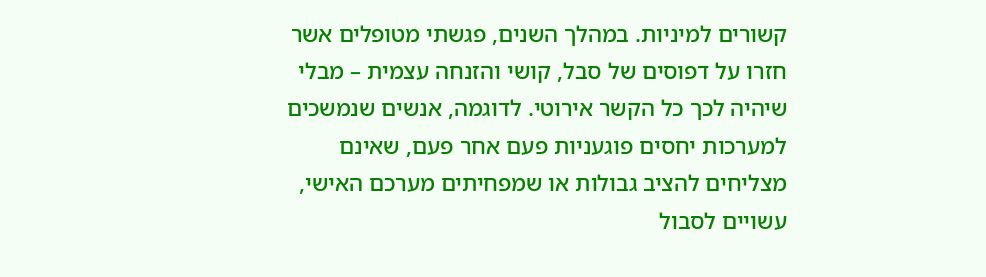קשורים למיניות. במהלך השנים, פגשתי מטופלים אשר חזרו על דפוסים של סבל, קושי והזנחה עצמית – מבלי שיהיה לכך כל הקשר אירוטי. לדוגמה, אנשים שנמשכים למערכות יחסים פוגעניות פעם אחר פעם, שאינם מצליחים להציב גבולות או שמפחיתים מערכם האישי, עשויים לסבול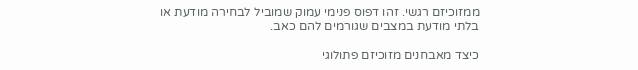ממזוכיזם רגשי. זהו דפוס פנימי עמוק שמוביל לבחירה מודעת או בלתי מודעת במצבים שגורמים להם כאב.

כיצד מאבחנים מזוכיזם פתולוגי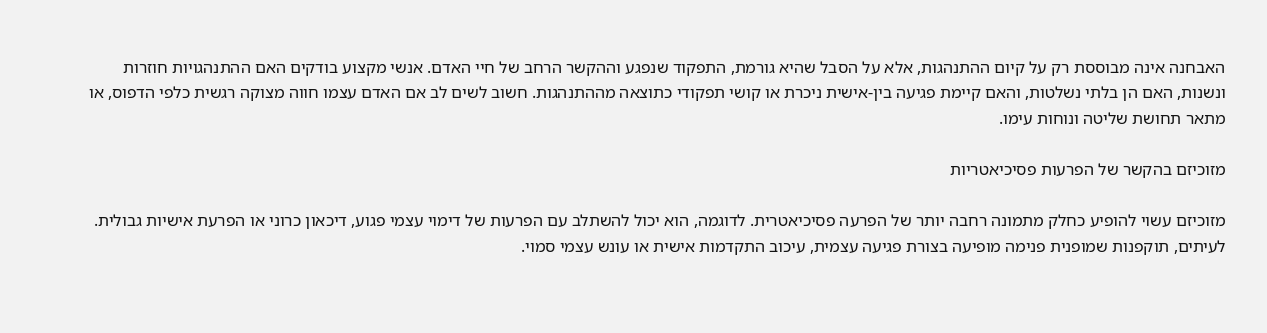האבחנה אינה מבוססת רק על קיום ההתנהגות, אלא על הסבל שהיא גורמת, התפקוד שנפגע וההקשר הרחב של חיי האדם. אנשי מקצוע בודקים האם ההתנהגויות חוזרות ונשנות, האם הן בלתי נשלטות, והאם קיימת פגיעה בין-אישית ניכרת או קושי תפקודי כתוצאה מההתנהגות. חשוב לשים לב אם האדם עצמו חווה מצוקה רגשית כלפי הדפוס, או מתאר תחושת שליטה ונוחות עימו.

מזוכיזם בהקשר של הפרעות פסיכיאטריות

מזוכיזם עשוי להופיע כחלק מתמונה רחבה יותר של הפרעה פסיכיאטרית. לדוגמה, הוא יכול להשתלב עם הפרעות של דימוי עצמי פגוע, דיכאון כרוני או הפרעת אישיות גבולית. לעיתים, תוקפנות שמופנית פנימה מופיעה בצורת פגיעה עצמית, עיכוב התקדמות אישית או עונש עצמי סמוי.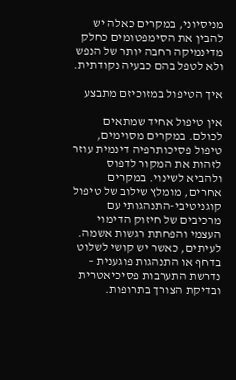מניסיוני, במקרים כאלה יש להבין את הסימפטומים כחלק מדינמיקה רחבה יותר של הנפש ולא לטפל בהם כבעיה נקודתית.

איך הטיפול במזוכיזם מתבצע

אין טיפול אחיד שמתאים לכולם. במקרים מסוימים, טיפול פסיכותרפיה דינמית עוזר לזהות את המקור לדפוס ולהביא לשינוי. במקרים אחרים, מומלץ שילוב של טיפול קוגניטיבי-התנהגותי עם מרכיבים של חיזוק הדימוי העצמי והפחתת רגשות אשמה. לעיתים, כאשר יש קושי לשלוט בדחף או התנהגות פוגענית – נדרשת התערבות פסיכיאטרית ובדיקת הצורך בתרופות.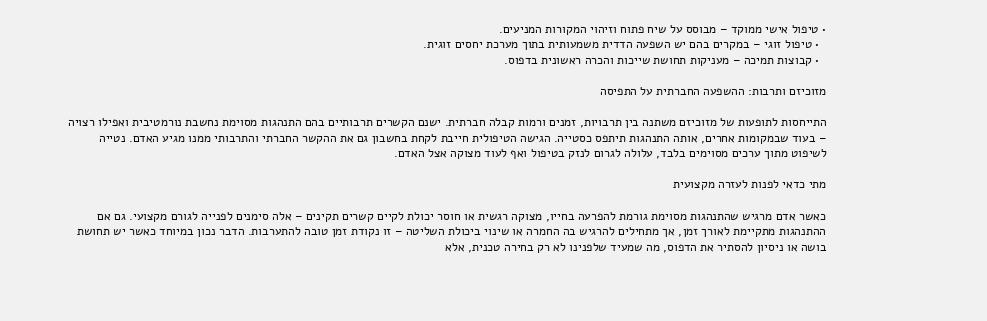• טיפול אישי ממוקד – מבוסס על שיח פתוח וזיהוי המקורות המניעים.
  • טיפול זוגי – במקרים בהם יש השפעה הדדית משמעותית בתוך מערכת יחסים זוגית.
  • קבוצות תמיכה – מעניקות תחושת שייכות והכרה ראשונית בדפוס.

מזוכיזם ותרבות: ההשפעה החברתית על התפיסה

התייחסות לתופעות של מזוכיזם משתנה בין תרבויות, זמנים ורמות קבלה חברתית. ישנם הקשרים תרבותיים בהם התנהגות מסוימת נחשבת נורמטיבית ואפילו רצויה – בעוד שבמקומות אחרים, אותה התנהגות תיתפס כסטייה. הגישה הטיפולית חייבת לקחת בחשבון גם את ההקשר החברתי והתרבותי ממנו מגיע האדם. נטייה לשיפוט מתוך ערכים מסוימים בלבד, עלולה לגרום לנזק בטיפול ואף לעוד מצוקה אצל האדם.

מתי כדאי לפנות לעזרה מקצועית

כאשר אדם מרגיש שהתנהגות מסוימת גורמת להפרעה בחייו, מצוקה רגשית או חוסר יכולת לקיים קשרים תקינים – אלה סימנים לפנייה לגורם מקצועי. גם אם ההתנהגות מתקיימת לאורך זמן, אך מתחילים להרגיש בה החמרה או שינוי ביכולת השליטה – זו נקודת זמן טובה להתערבות. הדבר נכון במיוחד כאשר יש תחושת בושה או ניסיון להסתיר את הדפוס, מה שמעיד שלפנינו לא רק בחירה טכנית, אלא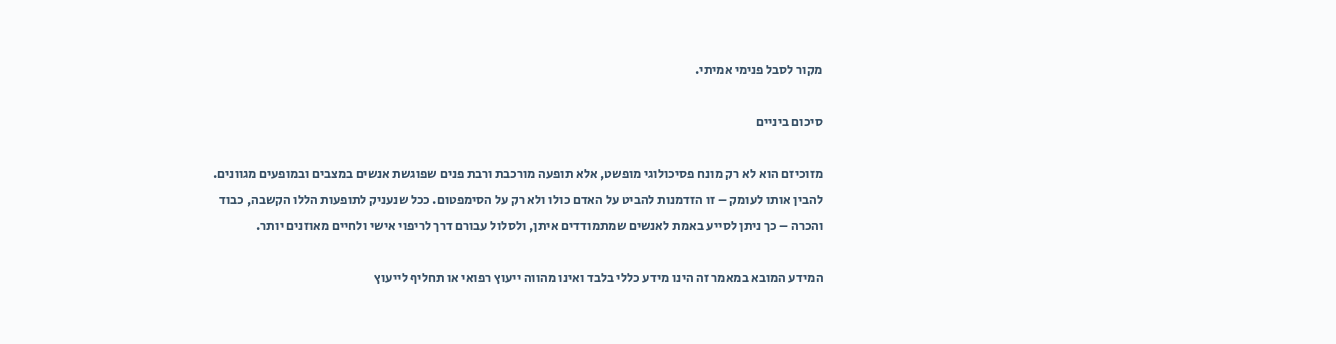מקור לסבל פנימי אמיתי.

סיכום ביניים

מזוכיזם הוא לא רק מונח פסיכולוגי מופשט, אלא תופעה מורכבת ורבת פנים שפוגשת אנשים במצבים ובמופעים מגוונים. להבין אותו לעומק – זו הזדמנות להביט על האדם כולו ולא רק על הסימפטום. ככל שנעניק לתופעות הללו הקשבה, כבוד והכרה – כך ניתן לסייע באמת לאנשים שמתמודדים איתן, ולסלול עבורם דרך לריפוי אישי ולחיים מאוזנים יותר.

המידע המובא במאמר זה הינו מידע כללי בלבד ואינו מהווה ייעוץ רפואי או תחליף לייעוץ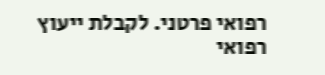רפואי פרטני. לקבלת ייעוץ רפואי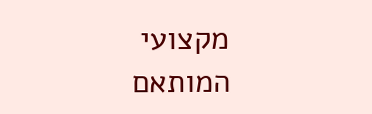מקצועי המותאם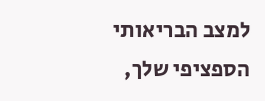למצב הבריאותי הספציפי שלך,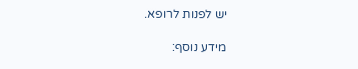יש לפנות לרופא.

מידע נוסף: